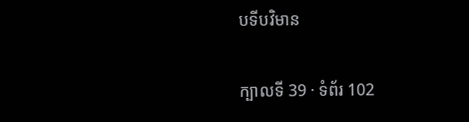បទីបវិមាន

ក្បាលទី 39 · ទំព័រ 102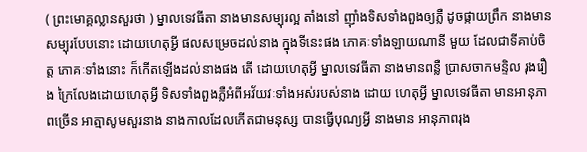( ព្រះមោគ្គល្លានសួរថា ) ម្នាលទេវធីតា នាងមានសម្បុរល្អ តាំងនៅ ញ៉ាំងទិសទាំងពួងឲ្យភ្លឺ ដូចផ្កាយព្រឹក នាងមានសម្បុរបែបនោះ ដោយហេតុអ្វី ផលសម្រេចដល់នាង ក្នុងទីនេះផង ភោគៈទាំងឡាយណានី មួយ ដែលជាទីគាប់ចិត្ត ភោគៈទាំងនោះ ក៏កើតឡើងដល់នាងផង តើ ដោយហេតុអ្វី ម្នាលទេវធីតា នាងមានពន្លឺ ប្រាសចាកមន្ទិល រុងរឿង ក្រៃលែងដោយហេតុអ្វី ទិសទាំងពួងភ្លឺអំពីអវ័យវៈទាំងអស់របស់នាង ដោយ ហេតុអ្វី ម្នាលទេវធីតា មានអានុភាពច្រើន អាត្មាសូមសួរនាង នាងកាលដែលកើតជាមនុស្ស បានធ្វើបុណ្យអ្វី នាងមាន អានុភាពរុង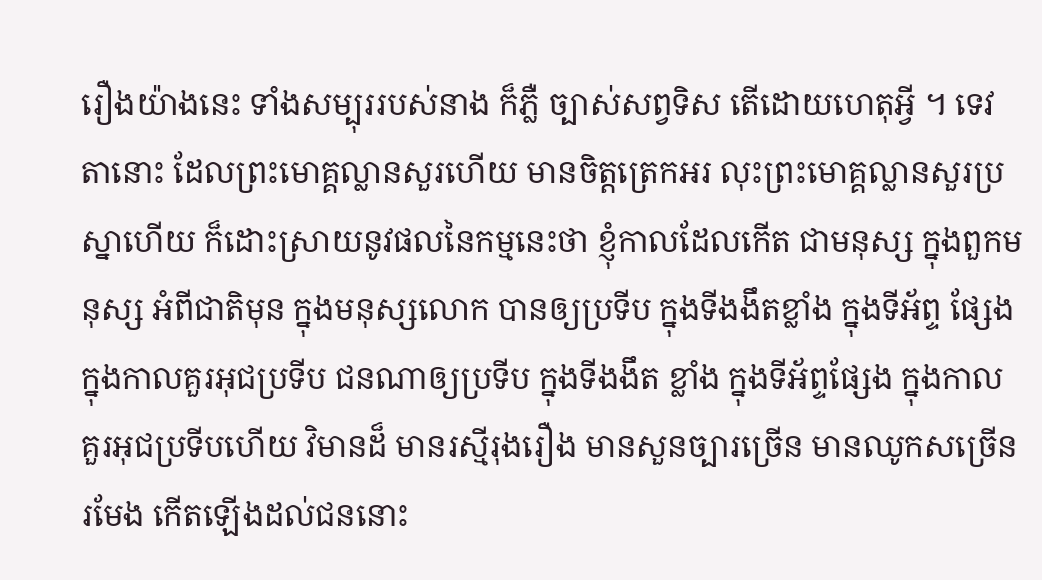រឿងយ៉ាងនេះ ទាំងសម្បុររបស់នាង ក៏ភ្លឺ ច្បាស់សព្វទិស តើដោយហេតុអ្វី ។ ទេវតានោះ ដែលព្រះមោគ្គល្លានសួរហើយ មានចិត្តត្រេកអរ លុះព្រះមោគ្គល្លានសួរប្រស្នាហើយ ក៏ដោះស្រាយនូវផលនៃកម្មនេះថា ខ្ញុំកាលដែលកើត ជាមនុស្ស ក្នុងពួកមនុស្ស អំពីជាតិមុន ក្នុងមនុស្សលោក បានឲ្យប្រទីប ក្នុងទីងងឹតខ្លាំង ក្នុងទីអ័ព្ទ ផ្សែង ក្នុងកាលគួរអុជប្រទីប ជនណាឲ្យប្រទីប ក្នុងទីងងឹត ខ្លាំង ក្នុងទីអ័ព្ទផ្សែង ក្នុងកាលគួរអុជប្រទីបហើយ វិមានដ៏ មានរស្មីរុងរឿង មានសួនច្បារច្រើន មានឈូកសច្រើនរមែង កើតឡើងដល់ជននោះ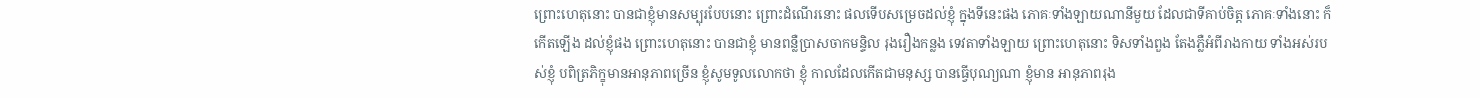ព្រោះហេតុនោះ បានជាខ្ញុំមានសម្បុរបែបនោះ ព្រោះដំណើរនោះ ផលទើបសម្រេចដល់ខ្ញុំ ក្នុងទីនេះផង ភោគៈទាំងឡាយណានីមួយ ដែលជាទីគាប់ចិត្ត ភោគៈទាំងនោះ ក៏កើតឡើង ដល់ខ្ញុំផង ព្រោះហេតុនោះ បានជាខ្ញុំ មានពន្លឺប្រាសចាកមន្ទិល រុងរឿងកន្លង ទេវតាទាំងឡាយ ព្រោះហេតុនោះ ទិសទាំងពួង តែងភ្លឺអំពីរាងកាយ ទាំងអស់របស់ខ្ញុំ បពិត្រភិក្ខុមានអានុភាពច្រើន ខ្ញុំសូមទូលលោកថា ខ្ញុំ កាលដែលកើតជាមនុស្ស បានធ្វើបុណ្យណា ខ្ញុំមាន អានុភាពរុង